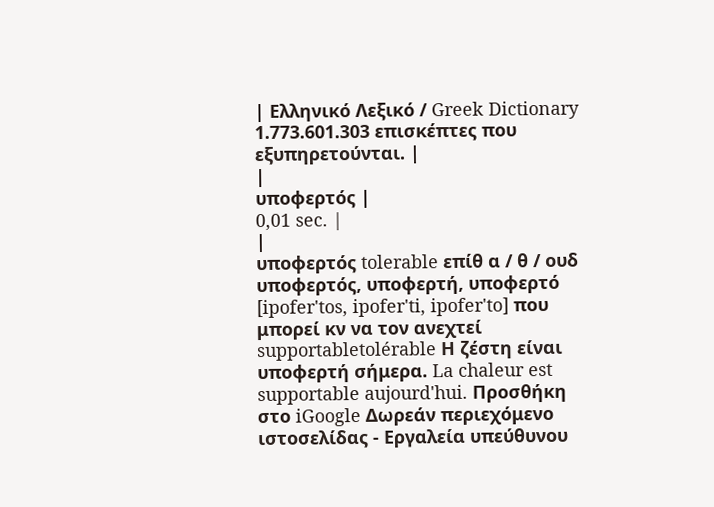| Ελληνικό Λεξικό / Greek Dictionary 1.773.601.303 επισκέπτες που εξυπηρετούνται. |
|
υποφερτός |
0,01 sec. |
|
υποφερτός tolerable επίθ α / θ / ουδ υποφερτός, υποφερτή, υποφερτό [ipofer'tos, ipofer'ti, ipofer'to] που μπορεί κν να τον ανεχτεί supportabletolérable Η ζέστη είναι υποφερτή σήμερα. La chaleur est supportable aujourd'hui. Προσθήκη στο iGoogle Δωρεάν περιεχόμενο ιστοσελίδας - Εργαλεία υπεύθυνου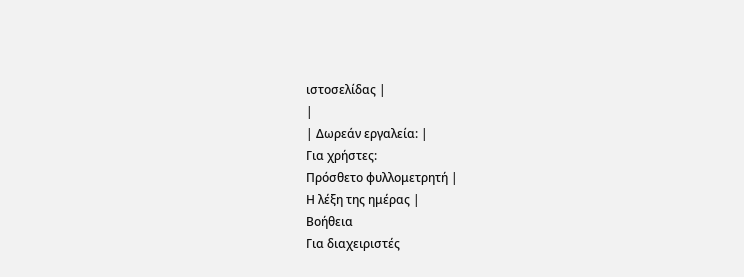ιστοσελίδας |
|
| Δωρεάν εργαλεία: |
Για χρήστες:
Πρόσθετο φυλλομετρητή |
Η λέξη της ημέρας |
Βοήθεια
Για διαχειριστές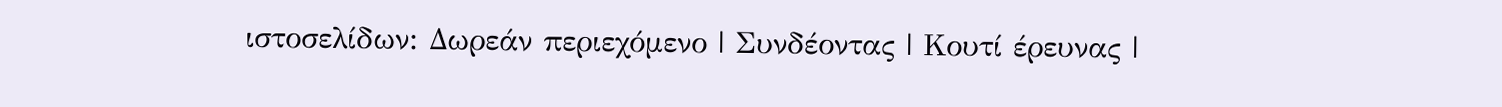ιστοσελίδων: Δωρεάν περιεχόμενο | Συνδέοντας | Κουτί έρευνας |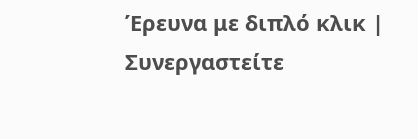Έρευνα με διπλό κλικ | Συνεργαστείτε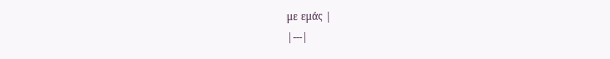με εμάς |
|---|